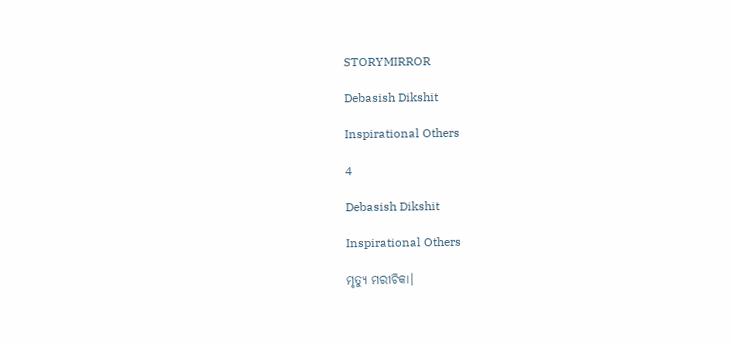STORYMIRROR

Debasish Dikshit

Inspirational Others

4

Debasish Dikshit

Inspirational Others

ମୃତ୍ୟୁ ମରୀଚିକା।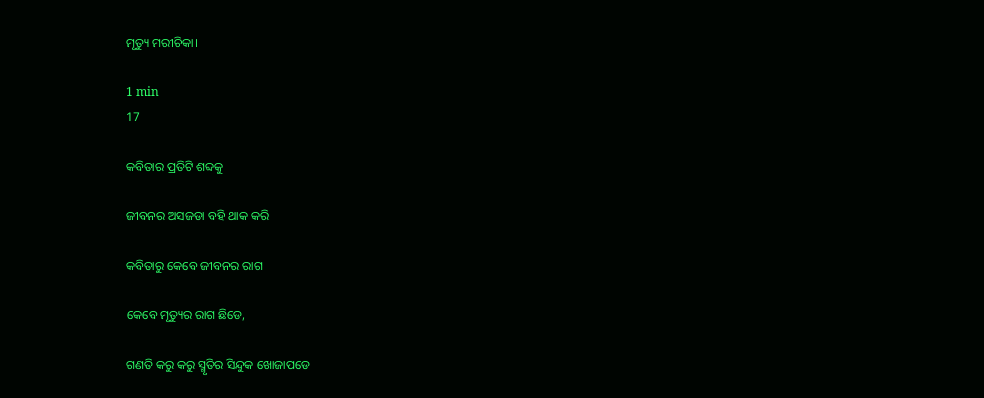ମୃତ୍ୟୁ ମରୀଚିକା।

1 min
17

କବିତାର ପ୍ରତିଟି ଶବ୍ଦକୁ

ଜୀବନର ଅସଜଡା ବହି ଥାକ କରି

କବିତାରୁ କେବେ ଜୀବନର ରାଗ

କେବେ ମୃତ୍ୟୁର ରାଗ ଛିଡେ,

ଗଣତି କରୁ କରୁ ସ୍ମୃତିର ସିନ୍ଦୁକ ଖୋଜାପଡେ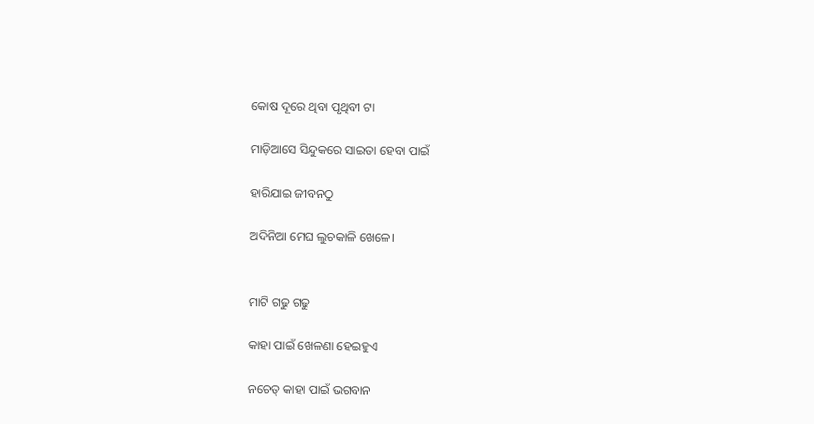କୋଷ ଦୂରେ ଥିବା ପୃଥିବୀ ଟା

ମାଡ଼ିଆସେ ସିନ୍ଦୁକରେ ସାଇତା ହେବା ପାଇଁ

ହାରିଯାଇ ଜୀବନଠୁ

ଅଦିନିଆ ମେଘ ଲୁଚକାଳି ଖେଳେ।


ମାଟି ଗଢୁ ଗଢୁ

କାହା ପାଇଁ ଖେଳଣା ହେଇହୁଏ

ନଚେତ୍ କାହା ପାଇଁ ଭଗବାନ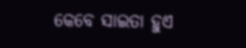କେବେ ସାଇତା ହୁଏ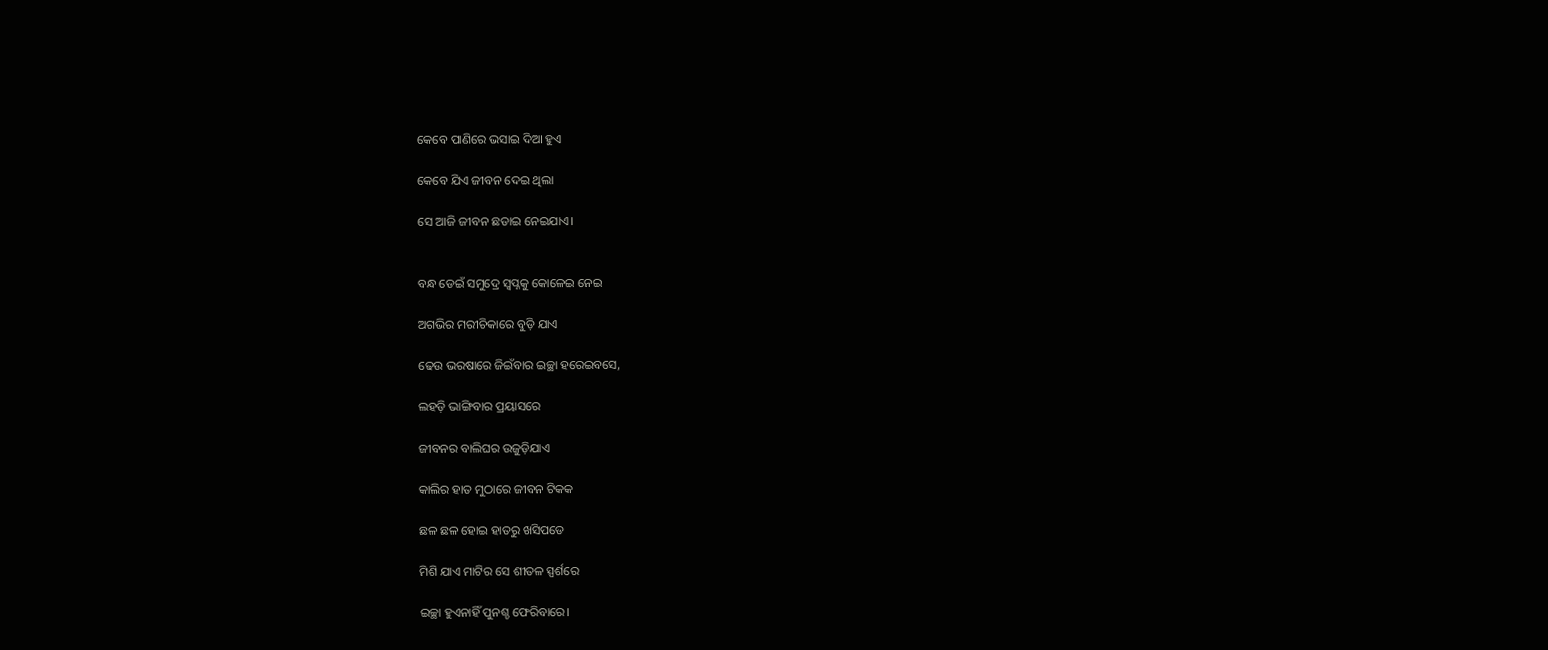କେବେ ପାଣିରେ ଭସାଇ ଦିଆ ହୁଏ

କେବେ ଯିଏ ଜୀବନ ଦେଇ ଥିଲା

ସେ ଆଜି ଜୀବନ ଛଡାଇ ନେଇଯାଏ।


ବନ୍ଧ ଡେଇଁ ସମୁଦ୍ରେ ସ୍ବପ୍ନକୁ କୋଳେଇ ନେଇ

ଅଗଭିର ମରୀଚିକାରେ ବୁଡ଼ି ଯାଏ

ଢେଉ ଭରଷାରେ ଜିଇଁବାର ଇଚ୍ଛା ହରେଇବସେ,

ଲହଡ଼ି ଭାଙ୍ଗିବାର ପ୍ରୟାସରେ

ଜୀବନର ବାଲିଘର ଉଜୁଡ଼ିଯାଏ

କାଲିର ହାତ ମୁଠାରେ ଜୀବନ ଟିକକ

ଛଳ ଛଳ ହୋଇ ହାତରୁ ଖସିପଡେ

ମିଶି ଯାଏ ମାଟିର ସେ ଶୀତଳ ସ୍ପର୍ଶରେ

ଇଚ୍ଛା ହୁଏନାହିଁ ପୁନଶ୍ଚ ଫେରିବାରେ।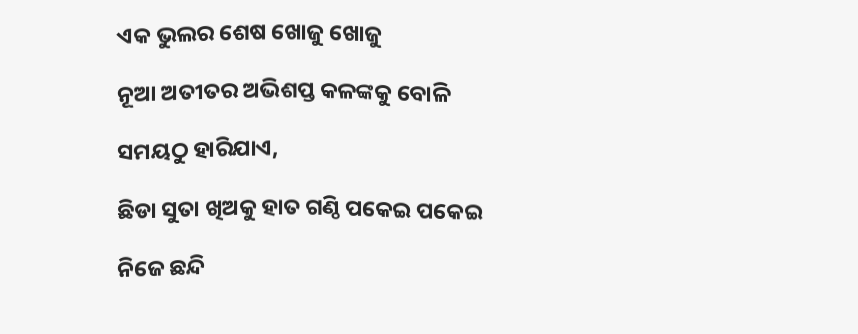ଏକ ଭୁଲର ଶେଷ ଖୋଜୁ ଖୋଜୁ

ନୂଆ ଅତୀତର ଅଭିଶପ୍ତ କଳଙ୍କକୁ ବୋଳି

ସମୟଠୁ ହାରିଯାଏ,

ଛିଡା ସୁତା ଖିଅକୁ ହାତ ଗଣ୍ଠି ପକେଇ ପକେଇ

ନିଜେ ଛନ୍ଦି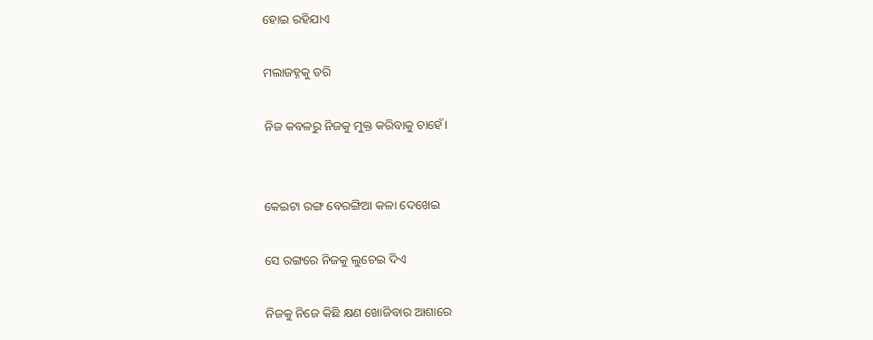ହୋଇ ରହିଯାଏ

ମଲାଜହ୍ନକୁ ଡରି

ନିଜ କବଳରୁ ନିଜକୁ ମୁକ୍ତ କରିବାକୁ ଚାହେଁ।


କେଇଟା ରଙ୍ଗ ବେରଙ୍ଗିଆ କଳା ଦେଖେଇ

ସେ ରଙ୍ଗରେ ନିଜକୁ ଲୁଚେଇ ଦିଏ

ନିଜକୁ ନିଜେ କିଛି କ୍ଷଣ ଖୋଜିବାର ଆଶାରେ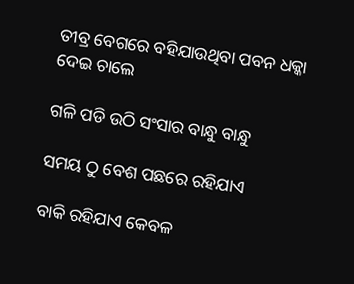ତୀବ୍ର ବେଗରେ ବହିଯାଉଥିବା ପବନ ଧକ୍କା ଦେଇ ଚାଲେ

ଗଳି ପଡି ଉଠି ସଂସାର ବାନ୍ଧୁ ବାନ୍ଧୁ

ସମୟ ଠୁ ବେଶ ପଛରେ ରହିଯାଏ

ବାକି ରହିଯାଏ କେବଳ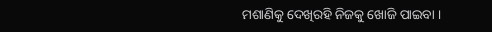ମଶାଣିକୁ ଦେଖିରହି ନିଜକୁ ଖୋଜି ପାଇବା ।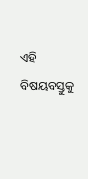ଏହି ବିଷୟବସ୍ତୁକୁ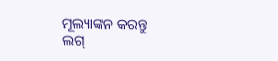ମୂଲ୍ୟାଙ୍କନ କରନ୍ତୁ
ଲଗ୍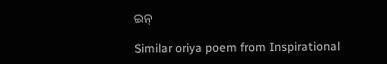ଇନ୍

Similar oriya poem from Inspirational